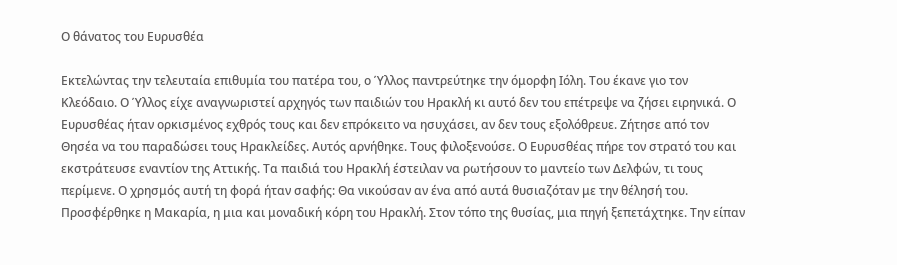Ο θάνατος του Ευρυσθέα

Εκτελώντας την τελευταία επιθυμία του πατέρα του, ο Ύλλος παντρεύτηκε την όμορφη Ιόλη. Του έκανε γιο τον Κλεόδαιο. Ο Ύλλος είχε αναγνωριστεί αρχηγός των παιδιών του Ηρακλή κι αυτό δεν του επέτρεψε να ζήσει ειρηνικά. Ο Ευρυσθέας ήταν ορκισμένος εχθρός τους και δεν επρόκειτο να ησυχάσει, αν δεν τους εξολόθρευε. Ζήτησε από τον Θησέα να του παραδώσει τους Ηρακλείδες. Αυτός αρνήθηκε. Τους φιλοξενούσε. Ο Ευρυσθέας πήρε τον στρατό του και εκστράτευσε εναντίον της Αττικής. Τα παιδιά του Ηρακλή έστειλαν να ρωτήσουν το μαντείο των Δελφών, τι τους περίμενε. Ο χρησμός αυτή τη φορά ήταν σαφής: Θα νικούσαν αν ένα από αυτά θυσιαζόταν με την θέλησή του. Προσφέρθηκε η Μακαρία, η μια και μοναδική κόρη του Ηρακλή. Στον τόπο της θυσίας, μια πηγή ξεπετάχτηκε. Την είπαν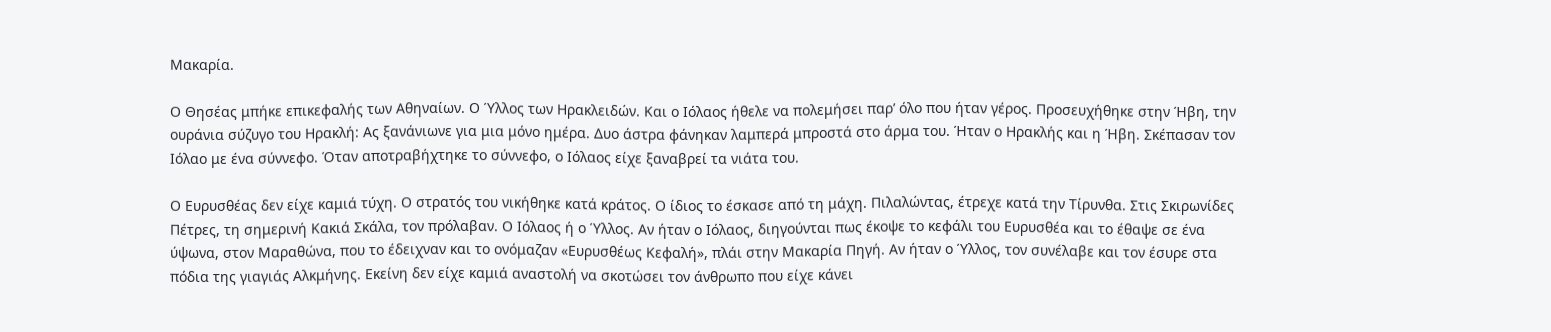Μακαρία.

Ο Θησέας μπήκε επικεφαλής των Αθηναίων. Ο Ύλλος των Ηρακλειδών. Και ο Ιόλαος ήθελε να πολεμήσει παρ’ όλο που ήταν γέρος. Προσευχήθηκε στην Ήβη, την ουράνια σύζυγο του Ηρακλή: Ας ξανάνιωνε για μια μόνο ημέρα. Δυο άστρα φάνηκαν λαμπερά μπροστά στο άρμα του. Ήταν ο Ηρακλής και η Ήβη. Σκέπασαν τον Ιόλαο με ένα σύννεφο. Όταν αποτραβήχτηκε το σύννεφο, ο Ιόλαος είχε ξαναβρεί τα νιάτα του.

Ο Ευρυσθέας δεν είχε καμιά τύχη. Ο στρατός του νικήθηκε κατά κράτος. Ο ίδιος το έσκασε από τη μάχη. Πιλαλώντας, έτρεχε κατά την Τίρυνθα. Στις Σκιρωνίδες Πέτρες, τη σημερινή Κακιά Σκάλα, τον πρόλαβαν. Ο Ιόλαος ή ο Ύλλος. Αν ήταν ο Ιόλαος, διηγούνται πως έκοψε το κεφάλι του Ευρυσθέα και το έθαψε σε ένα ύψωνα, στον Μαραθώνα, που το έδειχναν και το ονόμαζαν «Ευρυσθέως Κεφαλή», πλάι στην Μακαρία Πηγή. Αν ήταν ο Ύλλος, τον συνέλαβε και τον έσυρε στα πόδια της γιαγιάς Αλκμήνης. Εκείνη δεν είχε καμιά αναστολή να σκοτώσει τον άνθρωπο που είχε κάνει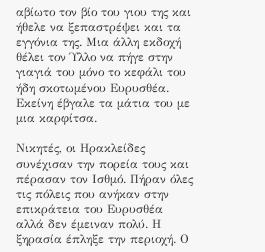αβίωτο τον βίο του γιου της και ήθελε να ξεπαστρέψει και τα εγγόνια της. Μια άλλη εκδοχή θέλει τον Ύλλο να πήγε στην γιαγιά του μόνο το κεφάλι του ήδη σκοτωμένου Ευρυσθέα. Εκείνη έβγαλε τα μάτια του με μια καρφίτσα.

Νικητές, οι Ηρακλείδες συνέχισαν την πορεία τους και πέρασαν τον Ισθμό. Πήραν όλες τις πόλεις που ανήκαν στην επικράτεια του Ευρυσθέα αλλά δεν έμειναν πολύ. Η ξηρασία έπληξε την περιοχή. Ο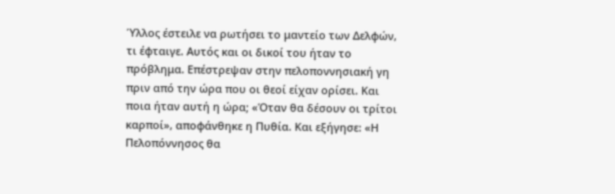Ύλλος έστειλε να ρωτήσει το μαντείο των Δελφών, τι έφταιγε. Αυτός και οι δικοί του ήταν το πρόβλημα. Επέστρεψαν στην πελοποννησιακή γη πριν από την ώρα που οι θεοί είχαν ορίσει. Και ποια ήταν αυτή η ώρα; «Όταν θα δέσουν οι τρίτοι καρποί», αποφάνθηκε η Πυθία. Και εξήγησε: «Η Πελοπόννησος θα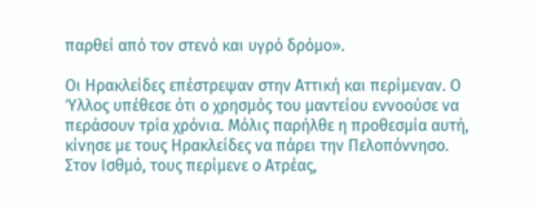παρθεί από τον στενό και υγρό δρόμο».

Οι Ηρακλείδες επέστρεψαν στην Αττική και περίμεναν. Ο Ύλλος υπέθεσε ότι ο χρησμός του μαντείου εννοούσε να περάσουν τρία χρόνια. Μόλις παρήλθε η προθεσμία αυτή, κίνησε με τους Ηρακλείδες να πάρει την Πελοπόννησο. Στον Ισθμό, τους περίμενε ο Ατρέας,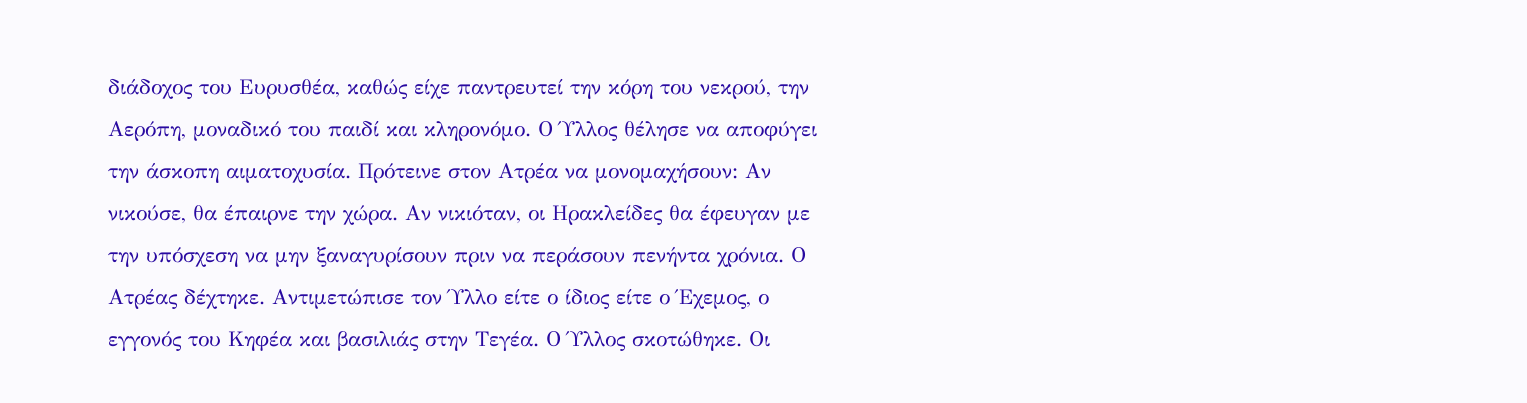διάδοχος του Ευρυσθέα, καθώς είχε παντρευτεί την κόρη του νεκρού, την Αερόπη, μοναδικό του παιδί και κληρονόμο. Ο Ύλλος θέλησε να αποφύγει την άσκοπη αιματοχυσία. Πρότεινε στον Ατρέα να μονομαχήσουν: Αν νικούσε, θα έπαιρνε την χώρα. Αν νικιόταν, οι Ηρακλείδες θα έφευγαν με την υπόσχεση να μην ξαναγυρίσουν πριν να περάσουν πενήντα χρόνια. Ο Ατρέας δέχτηκε. Αντιμετώπισε τον Ύλλο είτε ο ίδιος είτε ο Έχεμος, ο εγγονός του Κηφέα και βασιλιάς στην Τεγέα. Ο Ύλλος σκοτώθηκε. Οι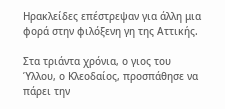Ηρακλείδες επέστρεψαν για άλλη μια φορά στην φιλόξενη γη της Αττικής.

Στα τριάντα χρόνια, ο γιος του Ύλλου, ο Κλεοδαίος, προσπάθησε να πάρει την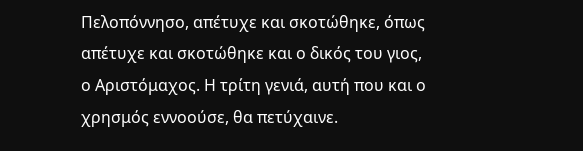Πελοπόννησο, απέτυχε και σκοτώθηκε, όπως απέτυχε και σκοτώθηκε και ο δικός του γιος, ο Αριστόμαχος. Η τρίτη γενιά, αυτή που και ο χρησμός εννοούσε, θα πετύχαινε.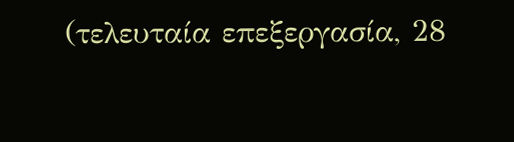(τελευταία επεξεργασία, 28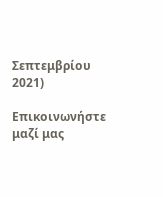Σεπτεμβρίου 2021)

Επικοινωνήστε μαζί μας